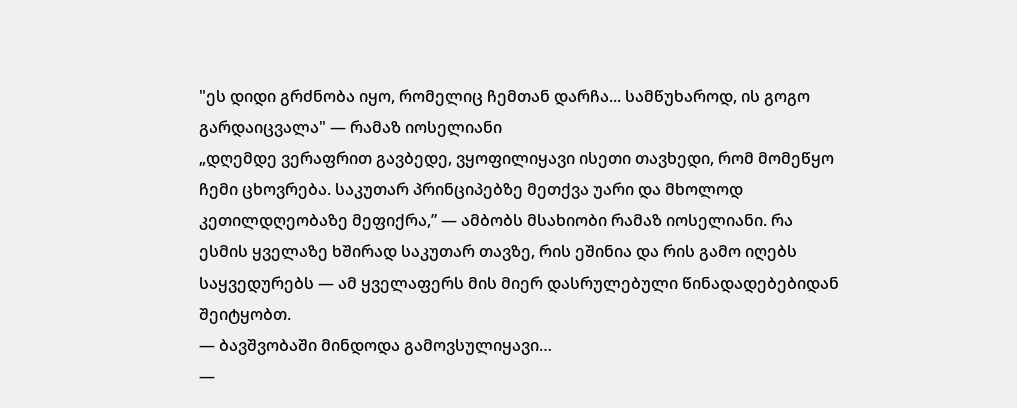"ეს დიდი გრძნობა იყო, რომელიც ჩემთან დარჩა... სამწუხაროდ, ის გოგო გარდაიცვალა" — რამაზ იოსელიანი
„დღემდე ვერაფრით გავბედე, ვყოფილიყავი ისეთი თავხედი, რომ მომეწყო ჩემი ცხოვრება. საკუთარ პრინციპებზე მეთქვა უარი და მხოლოდ კეთილდღეობაზე მეფიქრა,” — ამბობს მსახიობი რამაზ იოსელიანი. რა ესმის ყველაზე ხშირად საკუთარ თავზე, რის ეშინია და რის გამო იღებს საყვედურებს — ამ ყველაფერს მის მიერ დასრულებული წინადადებებიდან შეიტყობთ.
— ბავშვობაში მინდოდა გამოვსულიყავი…
—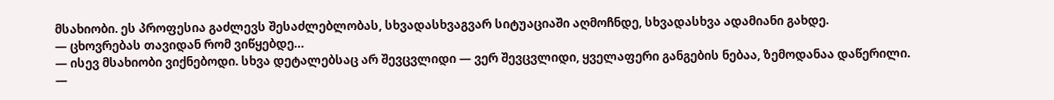მსახიობი. ეს პროფესია გაძლევს შესაძლებლობას, სხვადასხვაგვარ სიტუაციაში აღმოჩნდე, სხვადასხვა ადამიანი გახდე.
— ცხოვრებას თავიდან რომ ვიწყებდე…
— ისევ მსახიობი ვიქნებოდი. სხვა დეტალებსაც არ შევცვლიდი — ვერ შევცვლიდი, ყველაფერი განგების ნებაა, ზემოდანაა დაწერილი.
—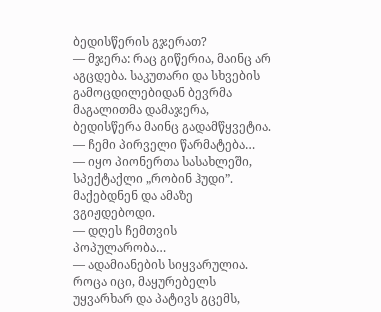ბედისწერის გჯერათ?
— მჯერა: რაც გიწერია, მაინც არ აგცდება. საკუთარი და სხვების გამოცდილებიდან ბევრმა მაგალითმა დამაჯერა, ბედისწერა მაინც გადამწყვეტია.
— ჩემი პირველი წარმატება…
— იყო პიონერთა სასახლეში, სპექტაქლი „რობინ ჰუდი”. მაქებდნენ და ამაზე ვგიჟდებოდი.
— დღეს ჩემთვის პოპულარობა…
— ადამიანების სიყვარულია. როცა იცი, მაყურებელს უყვარხარ და პატივს გცემს,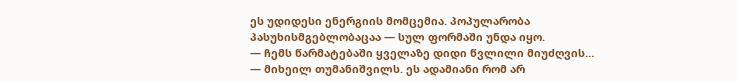ეს უდიდესი ენერგიის მომცემია. პოპულარობა პასუხისმგებლობაცაა — სულ ფორმაში უნდა იყო.
— ჩემს წარმატებაში ყველაზე დიდი წვლილი მიუძღვის…
— მიხეილ თუმანიშვილს. ეს ადამიანი რომ არ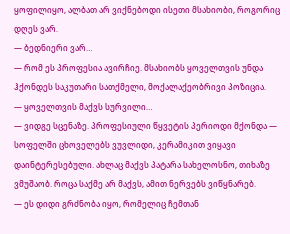ყოფილიყო, ალბათ არ ვიქნებოდი ისეთი მსახიობი, როგორიც დღეს ვარ.
— ბედნიერი ვარ…
— რომ ეს პროფესია ავირჩიე. მსახიობს ყოველთვის უნდა ჰქონდეს საკუთარი სათქმელი, მოქალაქეობრივი პოზიცია.
— ყოველთვის მაქვს სურვილი…
— ვიდგე სცენაზე. პროფესიული წყვეტის პერიოდი მქონდა — სოფელში ცხოველებს ვუვლიდი, კერამიკით ვიყავი დაინტერესებული. ახლაც მაქვს პატარა სახელოსნო, თიხაზე ვმუშაობ. როცა საქმე არ მაქვს, ამით ნერვებს ვიწყნარებ.
— ეს დიდი გრძნობა იყო, რომელიც ჩემთან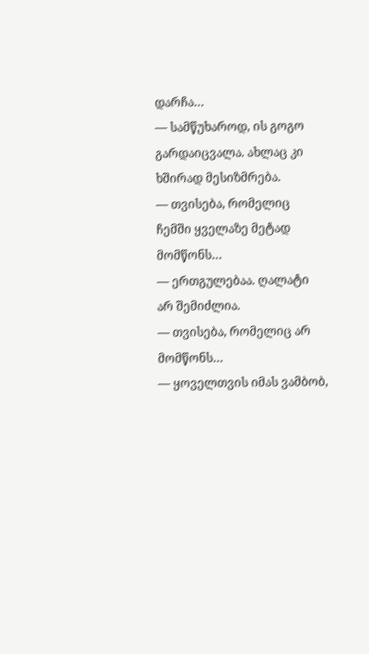დარჩა…
— სამწუხაროდ, ის გოგო გარდაიცვალა. ახლაც კი ხშირად მესიზმრება.
— თვისება, რომელიც ჩემში ყველაზე მეტად მომწონს…
— ერთგულებაა. ღალატი არ შემიძლია.
— თვისება, რომელიც არ მომწონს…
— ყოველთვის იმას ვამბობ,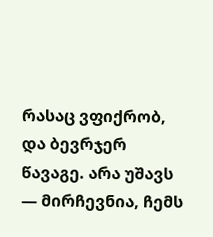რასაც ვფიქრობ, და ბევრჯერ წავაგე. არა უშავს — მირჩევნია, ჩემს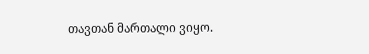თავთან მართალი ვიყო.